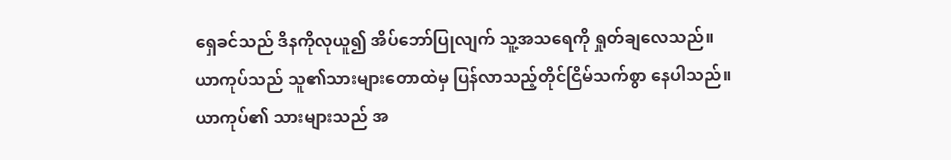ရှေခင်သည် ဒိနကိုလုယူ၍ အိပ်ဘော်ပြုလျက် သူ့အသရေကို ရှုတ်ချလေသည်။
ယာကုပ်သည် သူ၏သားများတောထဲမှ ပြန်လာသည့်တိုင်ငြိမ်သက်စွာ နေပါသည်။
ယာကုပ်၏ သားများသည် အ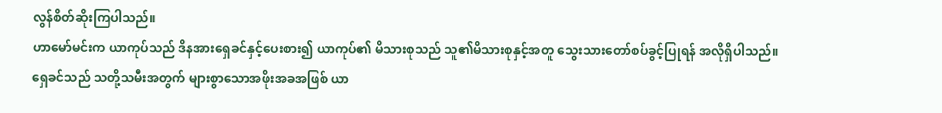လွန်စိတ်ဆိုးကြပါသည်။
ဟာမော်မင်းက ယာကုပ်သည် ဒိနအားရှေခင်နှင့်ပေးစား၍ ယာကုပ်၏ မိသားစုသည် သူ၏မိသားစုနှင့်အတူ သွေးသားတော်စပ်ခွင့်ပြုရန် အလိုရှိပါသည်။
ရှေခင်သည် သတို့သမီးအတွက် များစွာသောအဖိုးအခအဖြစ် ယာ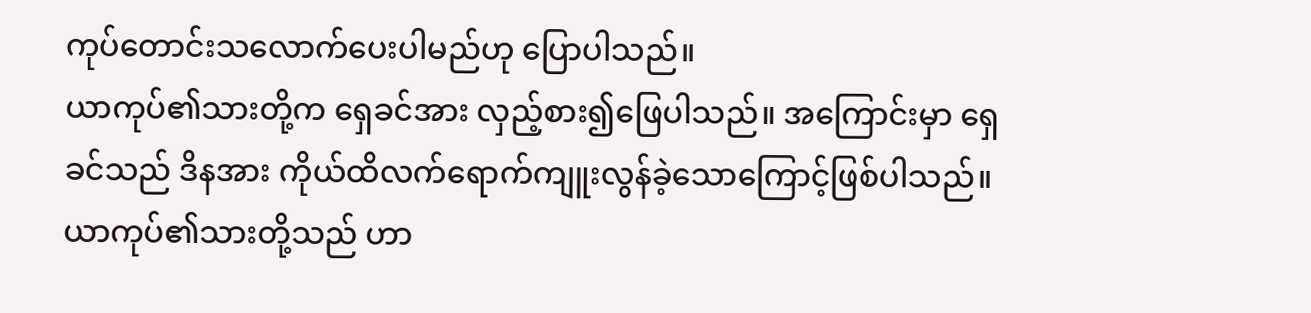ကုပ်တောင်းသလောက်ပေးပါမည်ဟု ပြောပါသည်။
ယာကုပ်၏သားတို့က ရှေခင်အား လှည့်စား၍ဖြေပါသည်။ အကြောင်းမှာ ရှေခင်သည် ဒိနအား ကိုယ်ထိလက်ရောက်ကျူးလွန်ခဲ့သောကြောင့်ဖြစ်ပါသည်။
ယာကုပ်၏သားတို့သည် ဟာ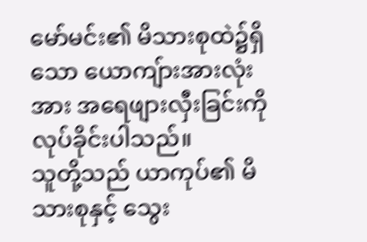မော်မင်း၏ မိသားစုထဲ၌ရှိသော ယောကျ်ားအားလုံးအား အရေဖျားလှီးခြင်းကို လုပ်ခိုင်းပါသည်။
သူတို့သည် ယာကုပ်၏ မိသားစုနှင့် သွေး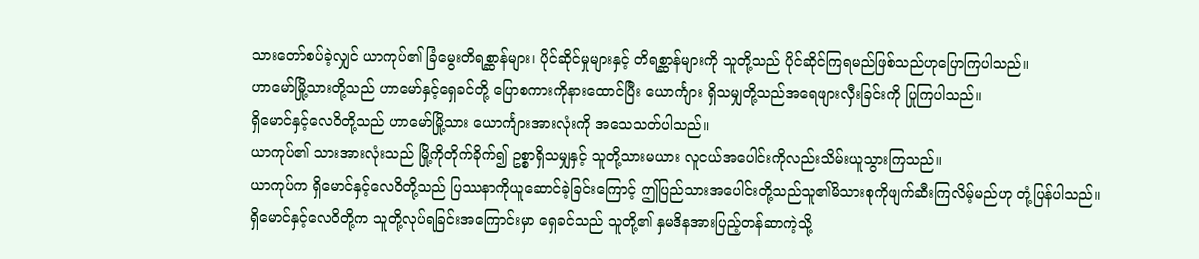သားတော်စပ်ခဲ့လျှင် ယာကုပ်၏ ခြံမွေးတိရစ္ဆာန်များ၊ ပိုင်ဆိုင်မှုများနှင့် တိရစ္ဆာန်များကို သူတို့သည် ပိုင်ဆိုင်ကြရမည်ဖြစ်သည်ဟုပြောကြပါသည်။
ဟာမော်မြို့သားတို့သည် ဟာမော်နှင့်ရှေခင်တို့ ပြောစကားကိုနားထောင်ပြီး ယောင်္ကျား ရှိသမျှတို့သည်အရေဖျားလှီးခြင်းကို ပြုကြပါသည်။
ရှိမောင်နှင့်လေဝိတို့သည် ဟာမော်မြို့သား ယောင်္ကျားအားလုံးကို အသေသတ်ပါသည်။
ယာကုပ်၏ သားအားလုံးသည် မြို့ကိုတိုက်ခိုက်၍ ဥစ္စာရှိသမျှနှင့် သူတို့သားမယား လူငယ်အပေါင်းကိုလည်းသိမ်းယူသွားကြသည်။
ယာကုပ်က ရှိမောင်နှင့်လေဝိတို့သည် ပြဿနာကိုယူဆောင်ခဲ့ခြင်းကြောင့် ဤပြည်သားအပေါင်းတို့သည်သူ၏မိသားစုကိုဖျက်ဆီးကြလိမ့်မည်ဟု တုံ့ပြန်ပါသည်။
ရှိမောင်နှင့်လေဝိတို့က သူတို့လုပ်ရခြင်းအကြောင်းမှာ ရှေခင်သည် သူတို့၏ နှမဒိနအားပြည့်တန်ဆာကဲ့သို့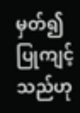မှတ်၍ ပြုကျင့်သည်ဟု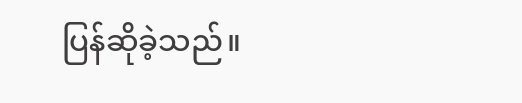ပြန်ဆိုခဲ့သည်။